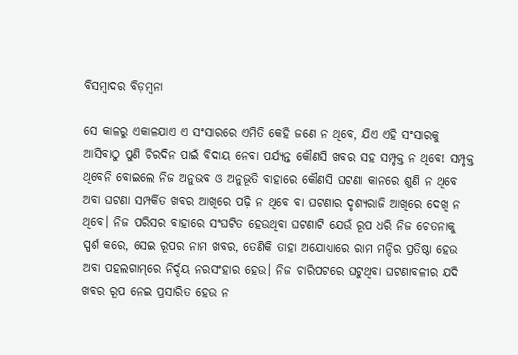ବିସମ୍ବାଦର ବିଡ଼ମ୍ବନା

ସେ କାଳରୁ ଏକାଳଯାଏ ଏ ସଂସାରରେ ଏମିତି କେହି ଜଣେ ନ ଥିବେ, ଯିଏ ଏହି ସଂସାରକୁ ଆସିବାଠୁ ପୁଣି ଚିରଦିନ ପାଇଁ ବିଦାୟ ନେବା ପର୍ଯ୍ୟନ୍ତ କୌଣସି ଖବର ସହ ସମ୍ପୃକ୍ତ ନ ଥିବେ! ସମ୍ପୃକ୍ତ ଥିବେନି ବୋଇଲେ ନିଜ ଅନୁଭବ ଓ ଅନୁଭୂତି ବାହାରେ କୌଣସି ଘଟଣା କାନରେ ଶୁଣି ନ ଥିବେ ଅବା ଘଟଣା ସମ୍ପର୍କିତ ଖବର ଆଖିରେ ପଢ଼ି ନ ଥିବେ ବା ଘଟଣାର ଦୃଶ୍ୟରାଜି ଆଖିରେ ଦେଖି ନ ଥିବେ। ନିଜ ପରିସର ବାହାରେ ସଂଘଟିତ ହେଉଥିବା ଘଟଣାଟି ଯେଉଁ ରୂପ ଧରି ନିଜ ଚେତନାକୁ ସ୍ପର୍ଶ କରେ, ସେଇ ରୂପର ନାମ ଖବର, ତେଣିକି ତାହା ଅଯୋଧ୍ୟାରେ ରାମ ମନ୍ଦିର ପ୍ରତିଷ୍ଠା ହେଉ ଅବା ପହଲଗାମ୍‌ରେ ନିର୍ଦ୍ଦୟ ନରସଂହାର ହେଉ। ନିଜ ଚାରିପଟରେ ଘଟୁଥିବା ଘଟଣାବଳୀର ଯଦି ଖବର ରୂପ ନେଇ ପ୍ରସାରିତ ହେଉ ନ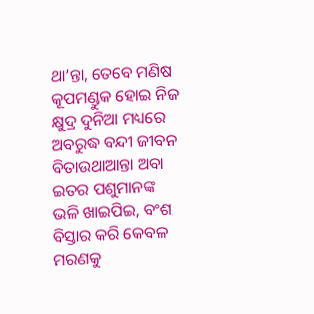ଥା’ନ୍ତା, ତେବେ ମଣିଷ କୂପମଣ୍ଡୁକ ହୋଇ ନିଜ କ୍ଷୁଦ୍ର ଦୁନିଆ ମଧ୍ୟରେ ଅବରୁଦ୍ଧ ବନ୍ଦୀ ଜୀବନ ବିତାଉଥାଆନ୍ତା ଅବା ଇତର ପଶୁମାନଙ୍କ ଭଳି ଖାଇପିଇ, ବଂଶ ବିସ୍ତାର କରି କେବଳ ମରଣକୁ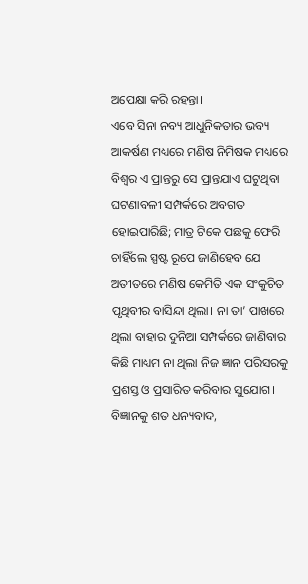ଅପେକ୍ଷା କରି ରହନ୍ତା।
ଏବେ ସିନା ନବ୍ୟ ଆଧୁନିକତାର ଭବ୍ୟ ଆକର୍ଷଣ ମଧ୍ୟରେ ମଣିଷ ନିମିଷକ ମଧ୍ୟରେ ବିଶ୍ୱର ଏ ପ୍ରାନ୍ତରୁ ସେ ପ୍ରାନ୍ତଯାଏ ଘଟୁଥିବା ଘଟଣାବଳୀ ସମ୍ପର୍କରେ ଅବଗତ ହୋଇପାରିଛି; ମାତ୍ର ଟିକେ ପଛକୁ ଫେରି ଚାହିଁଲେ ସ୍ପଷ୍ଟ ରୂପେ ଜାଣିହେବ ଯେ ଅତୀତରେ ମଣିଷ କେମିତି ଏକ ସଂକୁଚିତ ପୃଥିବୀର ବାସିନ୍ଦା ଥିଲା। ନା ତା’ ପାଖରେ ଥିଲା ବାହାର ଦୁନିଆ ସମ୍ପର୍କରେ ଜାଣିବାର କିଛି ମାଧ୍ୟମ ନା ଥିଲା ନିଜ ଜ୍ଞାନ ପରିସରକୁ ପ୍ରଶସ୍ତ ଓ ପ୍ରସାରିତ କରିବାର ସୁଯୋଗ। ବିଜ୍ଞାନକୁ ଶତ ଧନ୍ୟବାଦ,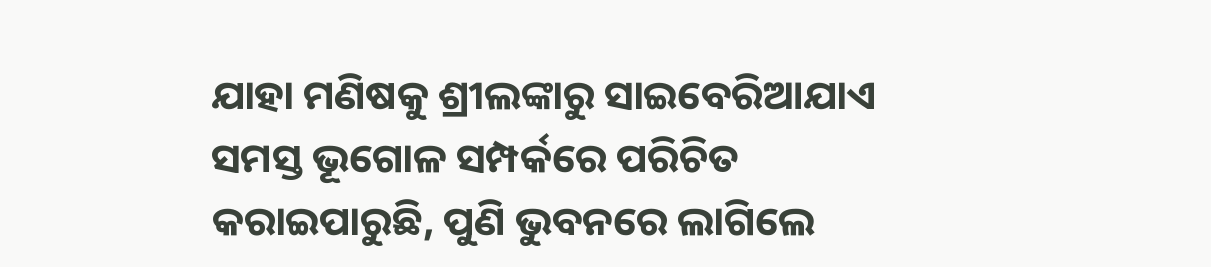ଯାହା ମଣିଷକୁ ଶ୍ରୀଲଙ୍କାରୁ ସାଇବେରିଆଯାଏ ସମସ୍ତ ଭୂଗୋଳ ସମ୍ପର୍କରେ ପରିଚିତ କରାଇପାରୁଛି, ପୁଣି ଭୁବନରେ ଲାଗିଲେ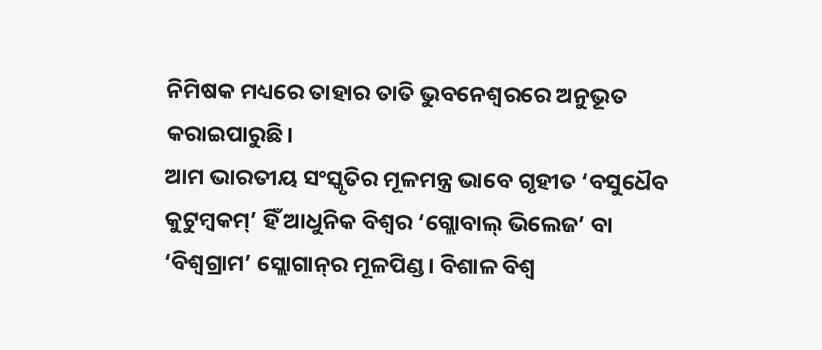ନିମିଷକ ମଧ୍ୟରେ ତାହାର ତାତି ଭୁବନେଶ୍ୱରରେ ଅନୁଭୂତ କରାଇପାରୁଛି।
ଆମ ଭାରତୀୟ ସଂସ୍କୃତିର ମୂଳମନ୍ତ୍ର ଭାବେ ଗୃହୀତ ‘ବସୁଧୈବ କୁଟୁମ୍ବକମ୍‌’ ହିଁ ଆଧୁନିକ ବିଶ୍ୱର ‘ଗ୍ଲୋବାଲ୍‌ ଭିଲେଜ’ ବା ‘ବିଶ୍ୱଗ୍ରାମ’ ସ୍ଲୋଗାନ୍‌ର ମୂଳପିଣ୍ଡ। ବିଶାଳ ବିଶ୍ୱ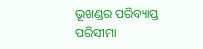ଭୂଖଣ୍ଡର ପରିବ୍ୟାପ୍ତ ପରିସୀମା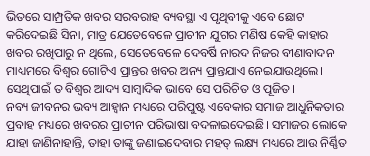ଭିତରେ ସାମ୍ପ୍ରତିକ ଖବର ସରବରାହ ବ୍ୟବସ୍ଥା ଏ ପୃଥିବୀକୁ ଏବେ ଛୋଟ କରିଦେଇଛି ସିନା, ମାତ୍ର ଯେତେବେଳେ ପ୍ରାଚୀନ ଯୁଗର ମଣିଷ କେହି କାହାର ଖବର ରଖିପାରୁ ନ ଥିଲେ, ସେତେବେଳେ ଦେବର୍ଷି ନାରଦ ନିଜର ବୀଣାବାଦନ ମାଧ୍ୟମରେ ବିଶ୍ୱର ଗୋଟିଏ ପ୍ରାନ୍ତର ଖବର ଅନ୍ୟ ପ୍ରାନ୍ତଯାଏ ନେଇଯାଉଥିଲେ। ସେଥିପାଇଁ ତ ବିଶ୍ୱର ଆଦ୍ୟ ସାମ୍ବାଦିକ ଭାବେ ସେ ପରିଚିତ ଓ ପୂଜିତ।
ନବ୍ୟ ଜୀବନର ଭବ୍ୟ ଆହ୍ବାନ ମଧ୍ୟରେ ପରିପୁଷ୍ଟ ଏବେକାର ସମାଜ ଆଧୁନିକତାର ପ୍ରବାହ ମଧ୍ୟରେ ଖବରର ପ୍ରାଚୀନ ପରିଭାଷା ବଦଳାଇଦେଇଛି। ସମାଜର ଲୋକେ ଯାହା ଜାଣିନାହାନ୍ତି, ତାହା ତାଙ୍କୁ ଜଣାଇଦେବାର ମହତ୍‌ ଲକ୍ଷ୍ୟ ମଧ୍ୟରେ ଆଉ ନିର୍ଣ୍ଣିତ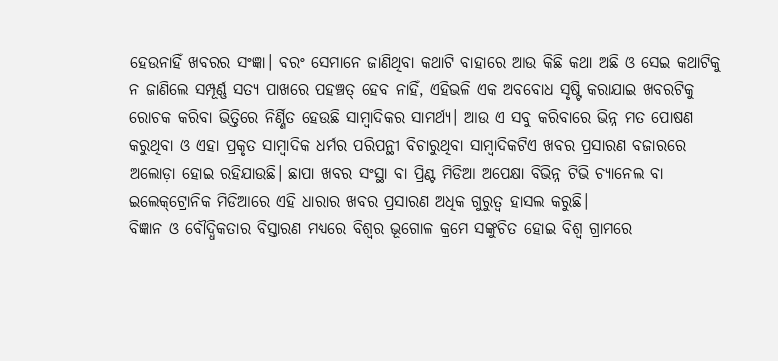ହେଉନାହିଁ ଖବରର ସଂଜ୍ଞା। ବରଂ ସେମାନେ ଜାଣିଥିବା କଥାଟି ବାହାରେ ଆଉ କିଛି କଥା ଅଛି ଓ ସେଇ କଥାଟିକୁ ନ ଜାଣିଲେ ସମ୍ପୂର୍ଣ୍ଣ ସତ୍ୟ ପାଖରେ ପହଞ୍ଚତ୍ ହେବ ନାହିଁ, ଏହିଭଳି ଏକ ଅବବୋଧ ସୃଷ୍ଟି କରାଯାଇ ଖବରଟିକୁ ରୋଚକ କରିବା ଭିତ୍ତିରେ ନିର୍ଣ୍ଣିତ ହେଉଛି ସାମ୍ବାଦିକର ସାମର୍ଥ୍ୟ। ଆଉ ଏ ସବୁ କରିବାରେ ଭିନ୍ନ ମତ ପୋଷଣ କରୁଥିବା ଓ ଏହା ପ୍ରକୃତ ସାମ୍ବାଦିକ ଧର୍ମର ପରିପନ୍ଥୀ ବିଚାରୁଥିବା ସାମ୍ବାଦିକଟିଏ ଖବର ପ୍ରସାରଣ ବଜାରରେ ଅଲୋଡ଼ା ହୋଇ ରହିଯାଉଛି। ଛାପା ଖବର ସଂସ୍ଥା ବା ପ୍ରିଣ୍ଟ ମିଡିଆ ଅପେକ୍ଷା ବିଭିନ୍ନ ଟିଭି ଚ୍ୟାନେଲ ବା ଇଲେକ୍‌ଟ୍ରୋନିକ ମିଡିଆରେ ଏହି ଧାରାର ଖବର ପ୍ରସାରଣ ଅଧିକ ଗୁରୁତ୍ୱ ହାସଲ କରୁଛି।
ବିଜ୍ଞାନ ଓ ବୌଦ୍ଧିକତାର ବିସ୍ତାରଣ ମଧ୍ୟରେ ବିଶ୍ୱର ଭୂଗୋଳ କ୍ରମେ ସଙ୍କୁଚିତ ହୋଇ ବିଶ୍ୱ ଗ୍ରାମରେ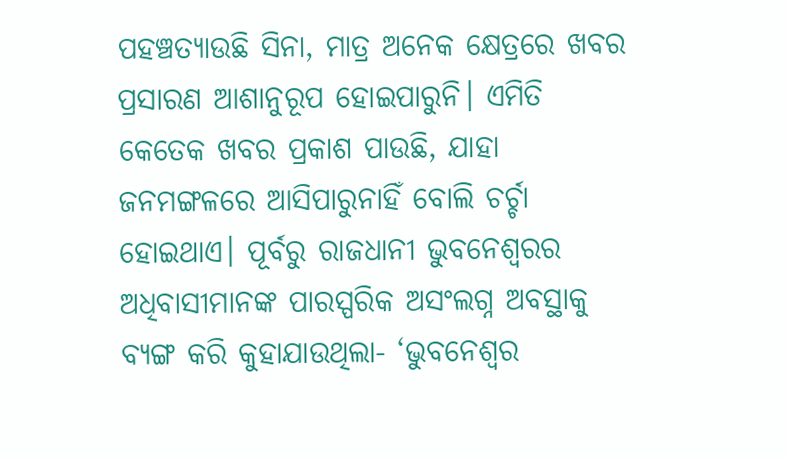ପହଞ୍ଚତ୍ୟାଉଛି ସିନା, ମାତ୍ର ଅନେକ କ୍ଷେତ୍ରରେ ଖବର ପ୍ରସାରଣ ଆଶାନୁରୂପ ହୋଇପାରୁନି। ଏମିତି କେତେକ ଖବର ପ୍ରକାଶ ପାଉଛି, ଯାହା ଜନମଙ୍ଗଳରେ ଆସିପାରୁନାହିଁ ବୋଲି ଚର୍ଚ୍ଚା ହୋଇଥାଏ। ପୂର୍ବରୁ ରାଜଧାନୀ ଭୁବନେଶ୍ୱରର ଅଧିବାସୀମାନଙ୍କ ପାରସ୍ପରିକ ଅସଂଲଗ୍ନ ଅବସ୍ଥାକୁ ବ୍ୟଙ୍ଗ କରି କୁହାଯାଉଥିଲା- ‘ଭୁବନେଶ୍ୱର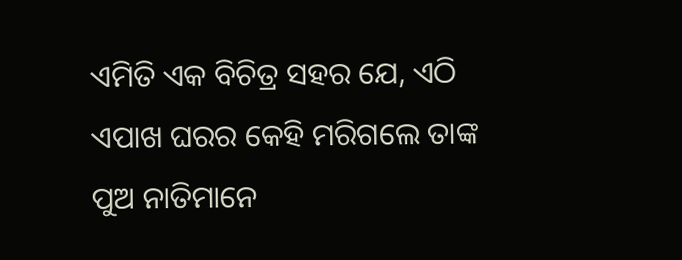ଏମିତି ଏକ ବିଚିତ୍ର ସହର ଯେ, ଏଠି ଏପାଖ ଘରର କେହି ମରିଗଲେ ତାଙ୍କ ପୁଅ ନାତିମାନେ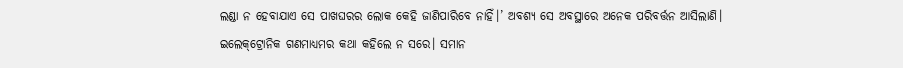ଲଣ୍ଡା ନ ହେବାଯାଏ ସେ ପାଖଘରର ଲୋକ କେହି ଜାଣିପାରିବେ ନାହିଁ।’ ଅବଶ୍ୟ ସେ ଅବସ୍ଥାରେ ଅନେକ ପରିବର୍ତ୍ତନ ଆସିଲାଣି।
ଇଲେକ୍‌ଟ୍ରୋନିକ ଗଣମାଧ୍ୟମର କଥା କହିଲେ ନ ସରେ। ସମାନ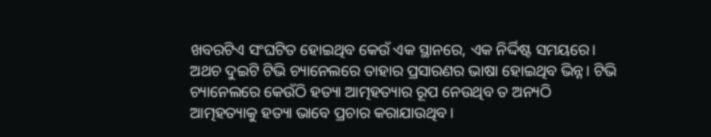ଖବରଟିଏ ସଂଘଟିତ ହୋଇଥିବ କେଉଁ ଏକ ସ୍ଥାନରେ, ଏକ ନିର୍ଦ୍ଦିଷ୍ଟ ସମୟରେ। ଅଥଚ ଦୁଇଟି ଟିଭି ଚ୍ୟାନେଲରେ ତାହାର ପ୍ରସାରଣର ଭାଷା ହୋଇଥିବ ଭିନ୍ନ। ଟିଭି ଚ୍ୟାନେଲରେ କେଉଁଠି ହତ୍ୟା ଆତ୍ମହତ୍ୟାର ରୂପ ନେଉଥିବ ତ ଅନ୍ୟଠି ଆତ୍ମହତ୍ୟାକୁ ହତ୍ୟା ଭାବେ ପ୍ରଚାର କରାଯାଉଥିବ।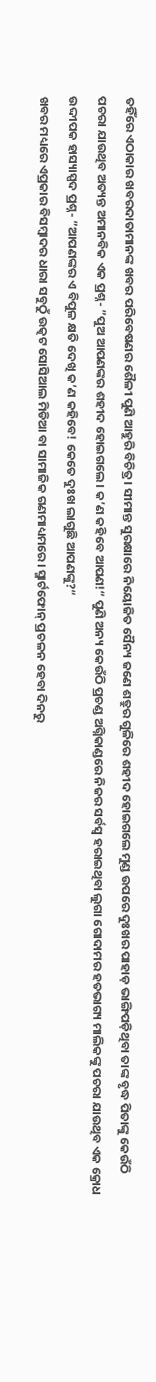ତହିଁରେ ଏଠାକାର ଖବରଦାତାମାନଙ୍କ ଖବର ପରିବେଷଣର ଶୈଳୀ ପୁଣି ଆହୁରି ବିଚିତ୍ର। ସୀମାନ୍ତ ସୁରକ୍ଷାରେ ନିୟୋଜିତ ସୈନ୍ୟ ଜଣେ ଶତ୍ରୁର ଗୁଳିରେ ଶହୀଦ ହୋଇଗଲେ ମୁଣ୍ଡ ଉପରେ ଦୁଃଖର ପାହାଡ଼ ଭାଙ୍ଗିପଡ଼ିଥିବା ତାଙ୍କ ବୃଦ୍ଧ ପିତାଙ୍କୁ କେଉଁଠି ପଚରା ଯାଉଥିବ ଅତ୍ୟନ୍ତ ଅମାନବିକ ଏକ ପ୍ରଶ୍ନ- ”ପୁଅ ଆପଣଙ୍କର ଶହୀଦ ହୋଇଗଲେ। କ’ଣ କହିବେ ଆପଣ!“ ପୁଣି ଅନ୍ୟ କେଉଁଠି ପ୍ରଚଣ୍ଡ ଅଗ୍ନିକାଣ୍ଡରେ ନିଜର ସର୍ବସ୍ବ ହରାଇଥିବା ଲୁଗା ଗୋଦାମର ହତଭାଗ୍ୟ ମାଲିକଙ୍କୁ ପଚରା ଯାଉଥିବ ଏକ କ୍ରୋଧ ଉଦ୍ଦୀପକ ହାସ୍ୟାସ୍ପଦ ପ୍ରଶ୍ନ- ”ଆପଣଙ୍କର ଏ ବିପୁଳ କ୍ଷତି ଦେଖି କ’ଣ କହିବେ! କେତେ ଦୁଃଖ ଲାଗୁଛି ଆପଣଙ୍କୁ?“
ଖବର ମଧ୍ୟରେ ଏପ୍ରକାର ବିସମ୍ବାଦର ଧାରା ସବୁଠୁଁ ଉତ୍କଟ ସୋସିଆଲ ମିଡିଆ ବା ସାମାଜିକ ଗଣମାଧ୍ୟମରେ। ସ୍ମାର୍ଟଫୋନ୍‌ ପ୍ରଚଳନ ହେବା ଦିନରୁ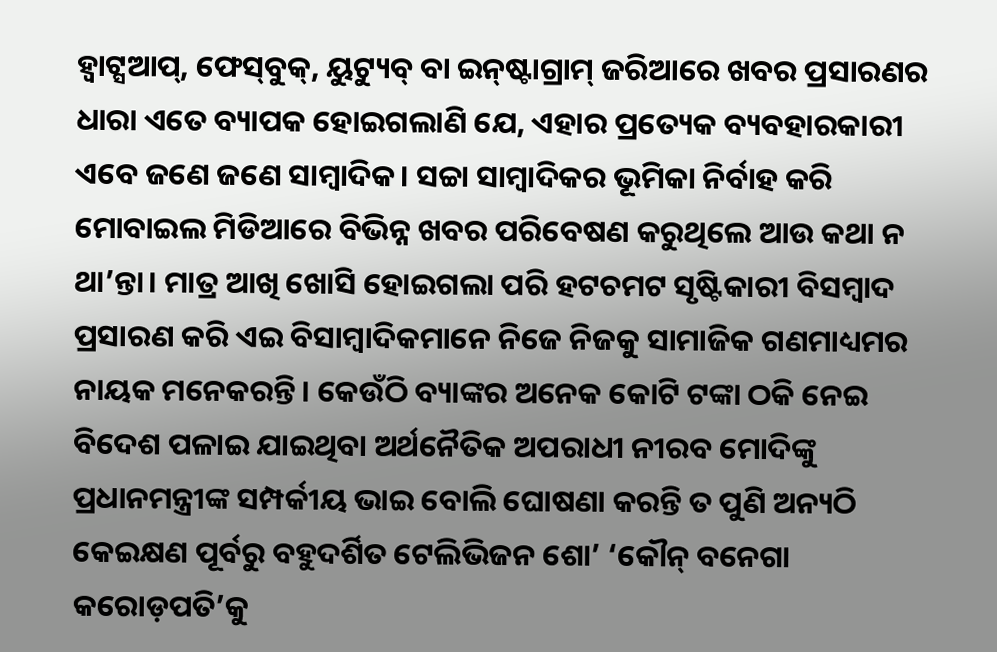ହ୍ବାଟ୍ସଆପ୍‌, ଫେସ୍‌ବୁକ୍‌, ୟୁଟ୍ୟୁବ୍‌ ବା ଇନ୍‌ଷ୍ଟାଗ୍ରାମ୍‌ ଜରିଆରେ ଖବର ପ୍ରସାରଣର ଧାରା ଏତେ ବ୍ୟାପକ ହୋଇଗଲାଣି ଯେ, ଏହାର ପ୍ରତ୍ୟେକ ବ୍ୟବହାରକାରୀ ଏବେ ଜଣେ ଜଣେ ସାମ୍ବାଦିକ। ସଚ୍ଚା ସାମ୍ବାଦିକର ଭୂମିକା ନିର୍ବାହ କରି ମୋବାଇଲ ମିଡିଆରେ ବିଭିନ୍ନ ଖବର ପରିବେଷଣ କରୁଥିଲେ ଆଉ କଥା ନ ଥା’ନ୍ତା। ମାତ୍ର ଆଖି ଖୋସି ହୋଇଗଲା ପରି ହଟଚମଟ ସୃଷ୍ଟିକାରୀ ବିସମ୍ବାଦ ପ୍ରସାରଣ କରି ଏଇ ବିସାମ୍ବାଦିକମାନେ ନିଜେ ନିଜକୁ ସାମାଜିକ ଗଣମାଧ୍ୟମର ନାୟକ ମନେକରନ୍ତି। କେଉଁଠି ବ୍ୟାଙ୍କର ଅନେକ କୋଟି ଟଙ୍କା ଠକି ନେଇ ବିଦେଶ ପଳାଇ ଯାଇଥିବା ଅର୍ଥନୈତିକ ଅପରାଧୀ ନୀରବ ମୋଦିଙ୍କୁ ପ୍ରଧାନମନ୍ତ୍ରୀଙ୍କ ସମ୍ପର୍କୀୟ ଭାଇ ବୋଲି ଘୋଷଣା କରନ୍ତି ତ ପୁଣି ଅନ୍ୟଠି କେଇକ୍ଷଣ ପୂର୍ବରୁ ବହୁଦର୍ଶିତ ଟେଲିଭିଜନ ଶୋ’ ‘କୌନ୍‌ ବନେଗା କରୋଡ଼ପତି’କୁ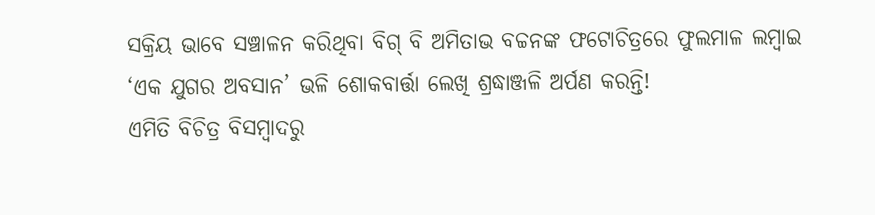ସକ୍ରିୟ ଭାବେ ସଞ୍ଚାଳନ କରିଥିବା ବିଗ୍‌ ବି ଅମିତାଭ ବଚ୍ଚନଙ୍କ ଫଟୋଚିତ୍ରରେ ଫୁଲମାଳ ଲମ୍ବାଇ ‘ଏକ ଯୁଗର ଅବସାନ’ ଭଳି ଶୋକବାର୍ତ୍ତା ଲେଖି ଶ୍ରଦ୍ଧାଞ୍ଜଳି ଅର୍ପଣ କରନ୍ତି!
ଏମିତି ବିଚିତ୍ର ବିସମ୍ବାଦରୁ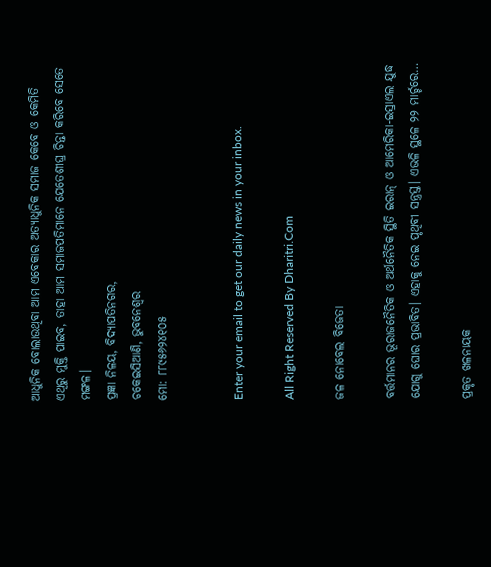ଆଧୁନିକ ବୋଲାଉଥିବା ଆମ ଏବେକାର ଅତ୍ୟାଧୁନିକ ସମାଜ କେବେ ଓ କେମିତି ଏଥିରୁ ମୁକ୍ତି ପାଇବ, ତାହା ଆମ ସମାଜପତିମାନେ ଯେତେଶୀଘ୍ର ଚିନ୍ତା କରିବେ ସେତେ ମଙ୍ଗଳ।
ପ୍ରଜ୍ଞା ନିଳୟ, ବିଦ୍ୟାପତିନଗର,
ଚକେଇସିଆଣି, ଭୁବନେଶ୍ୱର
ମୋ: ୮୮୯୫୬୨୪୧୦୫


Enter your email to get our daily news in your inbox.

All Right Reserved By Dharitri.Com

ଜଳ ନୋବେଲ ବିଜେତା

ବର୍ତ୍ତମାନର ଭୂରାଜନୈତିକ ଓ ଅର୍ଥନୈତିକ ସ୍ଥିତି ଇରାନ୍‌ ଓ ଆମେରିକା-ଇସ୍ରାଏଲ ଯୁଦ୍ଧ ଯୋଗୁ ଘୋର ପ୍ରଭାବିତ। ଏହାକୁ ନେଇ ପୃଥିବୀ ସନ୍ତ୍ରସ୍ତ। ଏଭଳି ସ୍ଥଳେ ୨୨ ମାର୍ଚ୍ଚରେ…

ପ୍ରକୃତ ଖଳନାୟକ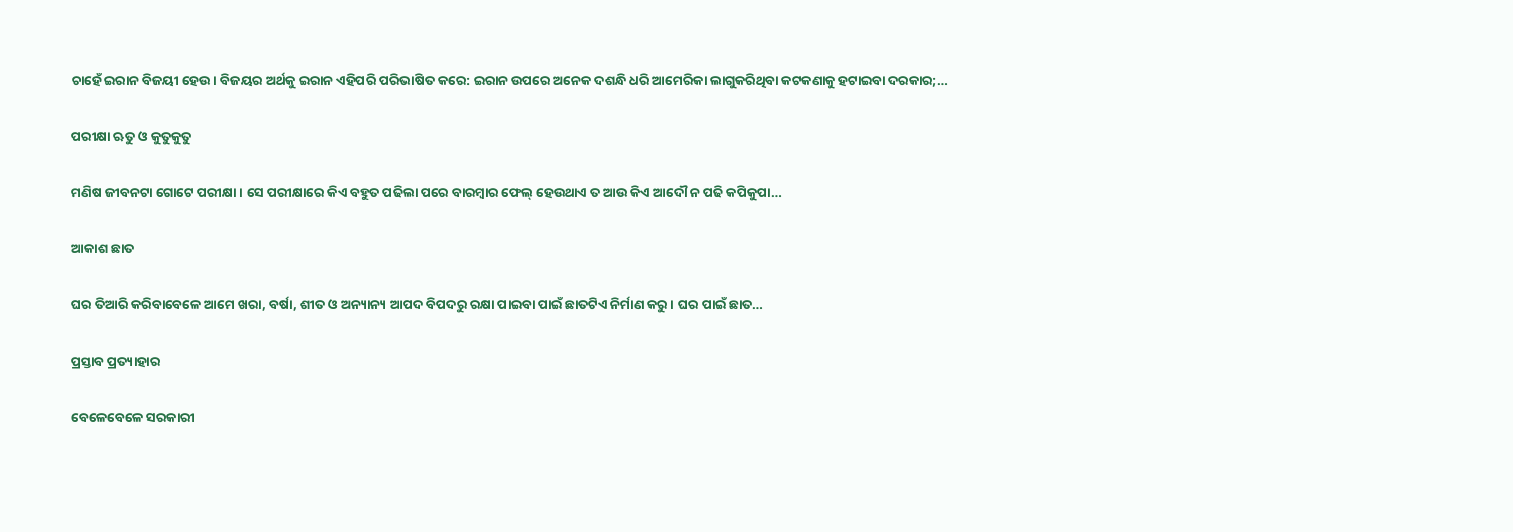ଚାହେଁ ଇରାନ ବିଜୟୀ ହେଉ। ବିଜୟର ଅର୍ଥକୁ ଇରାନ ଏହିପରି ପରିଭାଷିତ କରେ: ଇରାନ ଉପରେ ଅନେକ ଦଶନ୍ଧି ଧରି ଆମେରିକା ଲାଗୁକରିଥିବା କଟକଣାକୁ ହଟାଇବା ଦରକାର;…

ପରୀକ୍ଷା ଋତୁ ଓ କୁତୁକୁତୁ

ମଣିଷ ଜୀବନଟା ଗୋଟେ ପରୀକ୍ଷା। ସେ ପରୀକ୍ଷାରେ କିଏ ବହୁତ ପଢିଲା ପରେ ବାରମ୍ବାର ଫେଲ୍‌ ହେଉଥାଏ ତ ଆଉ କିଏ ଆଦୌ ନ ପଢି କପିକୁପା…

ଆକାଶ ଛାତ

ଘର ତିଆରି କରିବାବେଳେ ଆମେ ଖରା, ବର୍ଷା, ଶୀତ ଓ ଅନ୍ୟାନ୍ୟ ଆପଦ ବିପଦରୁ ରକ୍ଷା ପାଇବା ପାଇଁ ଛାତଟିଏ ନିର୍ମାଣ କରୁ। ଘର ପାଇଁ ଛାତ…

ପ୍ରସ୍ତାବ ପ୍ରତ୍ୟାହାର

ବେଳେବେଳେ ସରକାରୀ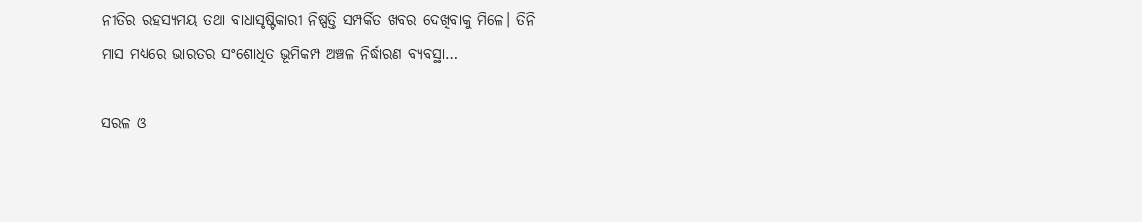ନୀତିର ରହସ୍ୟମୟ ତଥା ବାଧାସୃଷ୍ଟିକାରୀ ନିଷ୍ପତ୍ତି ସମ୍ପର୍କିତ ଖବର ଦେଖିବାକୁ ମିଳେ। ତିନି ମାସ ମଧ୍ୟରେ ଭାରତର ସଂଶୋଧିତ ଭୂମିକମ୍ପ ଅଞ୍ଚଳ ନିର୍ଦ୍ଧାରଣ ବ୍ୟବସ୍ଥା…

ସରଳ ଓ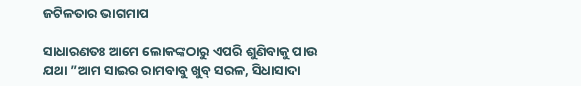ଜଟିଳତାର ଭାଗମାପ

ସାଧାରଣତଃ ଆମେ ଲୋକଙ୍କଠାରୁ ଏପରି ଶୁଣିବାକୁ ପାଉ ଯଥା ”ଆମ ସାଇର ରାମବାବୁ ଖୁବ୍‌ ସରଳ, ସିଧାସାଦା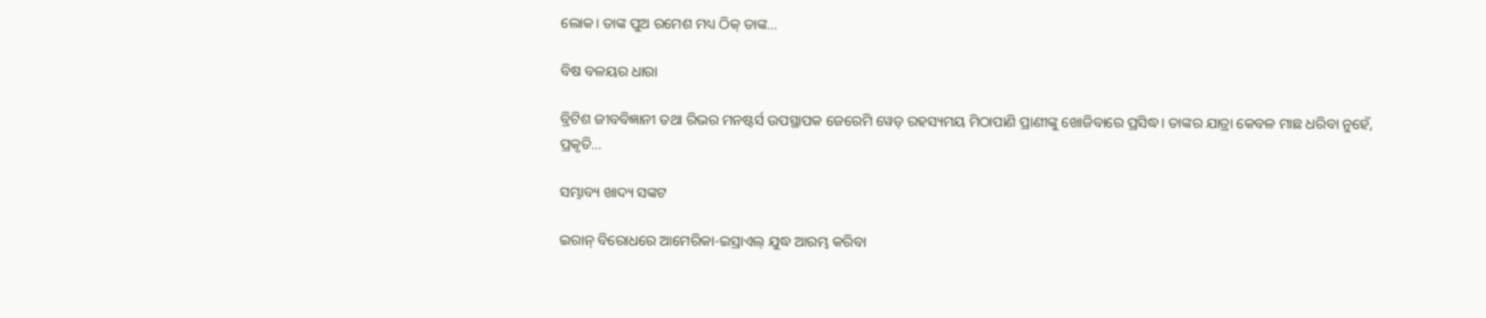ଲୋକ। ତାଙ୍କ ପୁଅ ରମେଶ ମଧ୍ୟ ଠିକ୍‌ ତାଙ୍କ…

ବିଷ ବଳୟର ଧାରା

ବ୍ରିଟିଶ ଜୀବବିଜ୍ଞାନୀ ତଥା ରିଭର ମନଷ୍ଟର୍ସ ଉପସ୍ଥାପକ ଜେରେମି ୱେଡ୍‌ ରହସ୍ୟମୟ ମିଠାପାଣି ପ୍ରାଣୀଙ୍କୁ ଖୋଜିବାରେ ପ୍ରସିଦ୍ଧ। ତାଙ୍କର ଯାତ୍ରା କେବଳ ମାଛ ଧରିବା ନୁହେଁ, ପ୍ରକୃତି…

ସମ୍ଭାବ୍ୟ ଖାଦ୍ୟ ସଙ୍କଟ

ଇରାନ୍‌ ବିରୋଧରେ ଆମେରିକା-ଇସ୍ରାଏଲ୍‌ ଯୁଦ୍ଧ ଆରମ୍ଭ କରିବା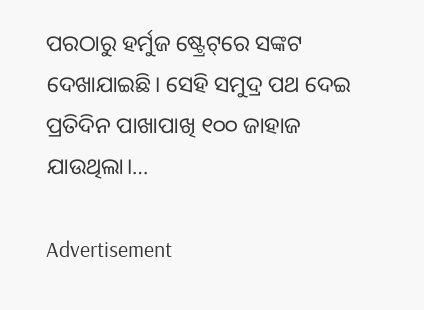ପରଠାରୁ ହର୍ମୁଜ ଷ୍ଟ୍ରେଟ୍‌ରେ ସଙ୍କଟ ଦେଖାଯାଇଛି। ସେହି ସମୁଦ୍ର ପଥ ଦେଇ ପ୍ରତିଦିନ ପାଖାପାଖି ୧୦୦ ଜାହାଜ ଯାଉଥିଲା।…

Advertisement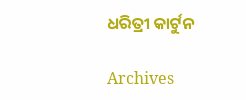ଧରିତ୍ରୀ କାର୍ଟୁନ

Archives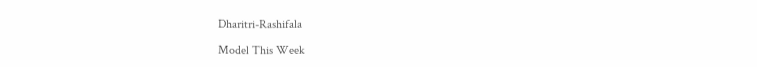Dharitri-Rashifala

Model This Week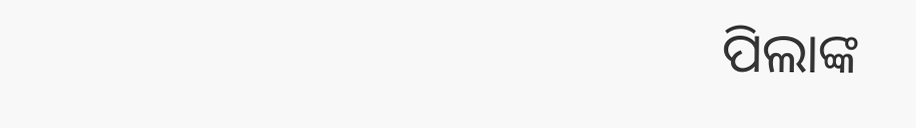ପିଲାଙ୍କ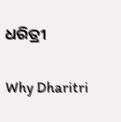ଧରିତ୍ରୀ

Why Dharitri